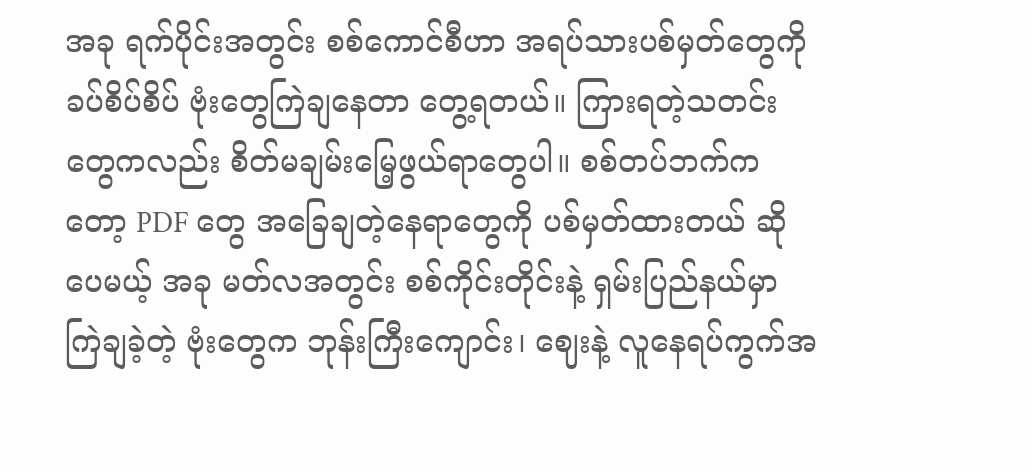အခု ရက်ပိုင်းအတွင်း စစ်ကောင်စီဟာ အရပ်သားပစ်မှတ်တွေကို ခပ်စိပ်စိပ် ဗုံးတွေကြဲချနေတာ တွေ့ရတယ်။ ကြားရတဲ့သတင်းတွေကလည်း စိတ်မချမ်းမြေ့ဖွယ်ရာတွေပါ။ စစ်တပ်ဘက်ကတော့ PDF တွေ အခြေချတဲ့နေရာတွေကို ပစ်မှတ်ထားတယ် ဆိုပေမယ့် အခု မတ်လအတွင်း စစ်ကိုင်းတိုင်းနဲ့ ရှမ်းပြည်နယ်မှာ ကြဲချခဲ့တဲ့ ဗုံးတွေက ဘုန်းကြီးကျောင်း၊ ဈေးနဲ့ လူနေရပ်ကွက်အ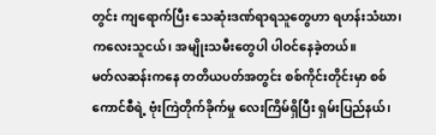တွင်း ကျရောက်ပြီး သေဆုံးဒဏ်ရာရသူတွေဟာ ရဟန်းသံဃာ၊ ကလေးသူငယ်၊ အမျိုးသမီးတွေပါ ပါဝင်နေခဲ့တယ်။
မတ်လဆန်းကနေ တတိယပတ်အတွင်း စစ်ကိုင်းတိုင်းမှာ စစ်ကောင်စီရဲ့ ဗုံးကြဲတိုက်ခိုက်မှု လေးကြိမ်ရှိပြီး ရှမ်းပြည်နယ်၊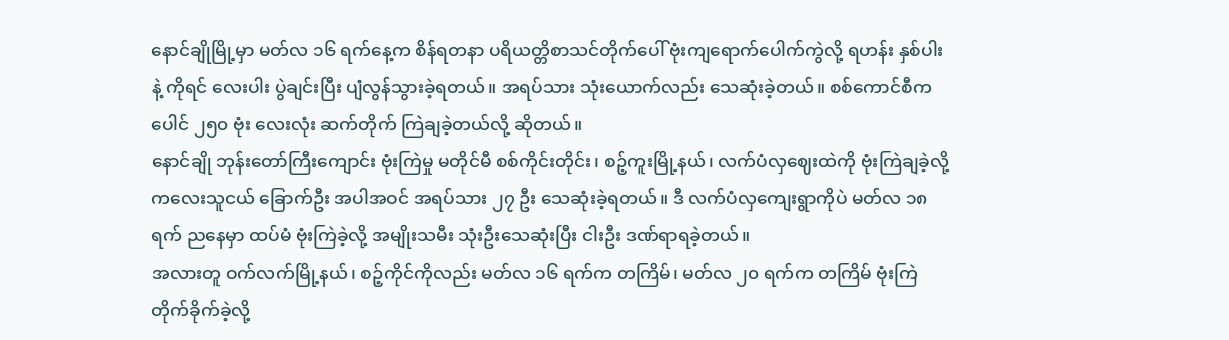နောင်ချိုမြို့မှာ မတ်လ ၁၆ ရက်နေ့က စိန်ရတနာ ပရိယတ္တိစာသင်တိုက်ပေါ် ဗုံးကျရောက်ပေါက်ကွဲလို့ ရဟန်း နှစ်ပါးနဲ့ ကိုရင် လေးပါး ပွဲချင်းပြီး ပျံလွန်သွားခဲ့ရတယ်။ အရပ်သား သုံးယောက်လည်း သေဆုံးခဲ့တယ်။ စစ်ကောင်စီက ပေါင် ၂၅၀ ဗုံး လေးလုံး ဆက်တိုက် ကြဲချခဲ့တယ်လို့ ဆိုတယ်။
နောင်ချို ဘုန်းတော်ကြီးကျောင်း ဗုံးကြဲမှု မတိုင်မီ စစ်ကိုင်းတိုင်း၊ စဉ့်ကူးမြို့နယ်၊ လက်ပံလှဈေးထဲကို ဗုံးကြဲချခဲ့လို့ ကလေးသူငယ် ခြောက်ဦး အပါအဝင် အရပ်သား ၂၇ ဦး သေဆုံးခဲ့ရတယ်။ ဒီ လက်ပံလှကျေးရွာကိုပဲ မတ်လ ၁၈ ရက် ညနေမှာ ထပ်မံ ဗုံးကြဲခဲ့လို့ အမျိုးသမီး သုံးဦးသေဆုံးပြီး ငါးဦး ဒဏ်ရာရခဲ့တယ်။
အလားတူ ဝက်လက်မြို့နယ်၊ စဉ့်ကိုင်ကိုလည်း မတ်လ ၁၆ ရက်က တကြိမ်၊ မတ်လ ၂၀ ရက်က တကြိမ် ဗုံးကြဲတိုက်ခိုက်ခဲ့လို့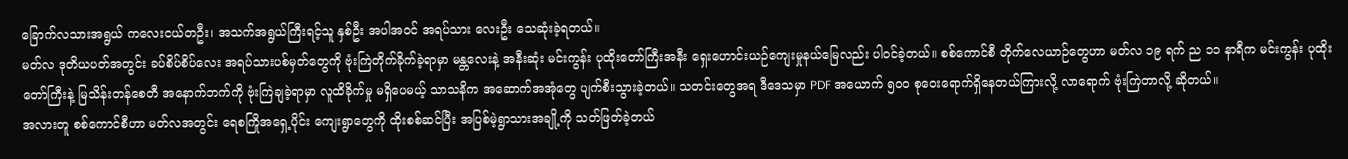ခြောက်လသားအရွယ် ကလေးငယ်တဦး၊ အသက်အရွယ်ကြီးရင့်သူ နှစ်ဦး အပါအဝင် အရပ်သား လေးဦး သေဆုံးခဲ့ရတယ်။
မတ်လ ဒုတိယပတ်အတွင်း ခပ်စိပ်စိပ်လေး အရပ်သားပစ်မှတ်တွေကို ဗုံးကြဲတိုက်ခိုက်ခဲ့ရာမှာ မန္တလေးနဲ့ အနီးဆုံး မင်းကွန်း ပုထိုးတော်ကြီးအနီး ရှေးဟောင်းယဉ်ကျေးမှုနယ်မြေလည်း ပါဝင်ခဲ့တယ်။ စစ်ကောင်စီ တိုက်လေယာဉ်တွေဟာ မတ်လ ၁၉ ရက် ည ၁၁ နာရီက မင်းကွန်း ပုထိုးတော်ကြီးနဲ့ မြသိန်းတန်စေတီ အနောက်ဘက်ကို ဗုံးကြဲချခဲ့ရာမှာ လူထိခိုက်မှု မရှိပေမယ့် သာသနိက အဆောက်အအုံတွေ ပျက်စီးသွားခဲ့တယ်။ သတင်းတွေအရ ဒီဒေသမှာ PDF အယောက် ၅၀၀ စုဝေးရောက်ရှိနေတယ်ကြားလို့ လာရောက် ဗုံးကြဲတာလို့ ဆိုတယ်။
အလားတူ စစ်ကောင်စီဟာ မတ်လအတွင်း ရေစကြိုအရှေ့ပိုင်း ကျေးရွာတွေကို ထိုးစစ်ဆင်ပြီး အပြစ်မဲ့ရွာသားအချို့ကို သတ်ဖြတ်ခဲ့တယ်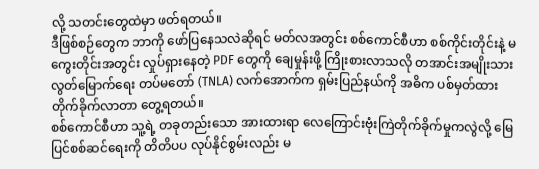လို့ သတင်းတွေထဲမှာ ဖတ်ရတယ်။
ဒီဖြစ်စဉ်တွေက ဘာကို ဖော်ပြနေသလဲဆိုရင် မတ်လအတွင်း စစ်ကောင်စီဟာ စစ်ကိုင်းတိုင်းနဲ့ မကွေးတိုင်းအတွင်း လှုပ်ရှားနေတဲ့ PDF တွေကို ချေမှုန်းဖို့ ကြိုးစားလာသလို တအာင်းအမျိုးသား လွတ်မြောက်ရေး တပ်မတော် (TNLA) လက်အောက်က ရှမ်းပြည်နယ်ကို အဓိက ပစ်မှတ်ထား တိုက်ခိုက်လာတာ တွေ့ရတယ်။
စစ်ကောင်စီဟာ သူ့ရဲ့ တခုတည်းသော အားထားရာ လေကြောင်းဗုံးကြဲတိုက်ခိုက်မှုကလွဲလို့ မြေပြင်စစ်ဆင်ရေးကို တိတိပပ လုပ်နိုင်စွမ်းလည်း မ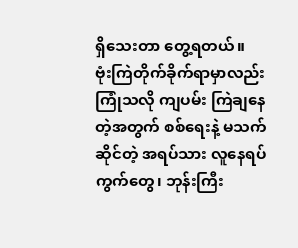ရှိသေးတာ တွေ့ရတယ်။
ဗုံးကြဲတိုက်ခိုက်ရာမှာလည်း ကြုံသလို ကျပမ်း ကြဲချနေတဲ့အတွက် စစ်ရေးနဲ့ မသက်ဆိုင်တဲ့ အရပ်သား လူနေရပ်ကွက်တွေ၊ ဘုန်းကြီး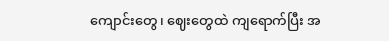ကျောင်းတွေ၊ ဈေးတွေထဲ ကျရောက်ပြီး အ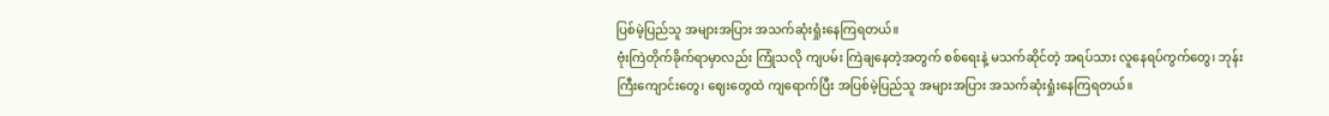ပြစ်မဲ့ပြည်သူ အများအပြား အသက်ဆုံးရှုံးနေကြရတယ်။
ဗုံးကြဲတိုက်ခိုက်ရာမှာလည်း ကြုံသလို ကျပမ်း ကြဲချနေတဲ့အတွက် စစ်ရေးနဲ့ မသက်ဆိုင်တဲ့ အရပ်သား လူနေရပ်ကွက်တွေ၊ ဘုန်းကြီးကျောင်းတွေ၊ ဈေးတွေထဲ ကျရောက်ပြီး အပြစ်မဲ့ပြည်သူ အများအပြား အသက်ဆုံးရှုံးနေကြရတယ်။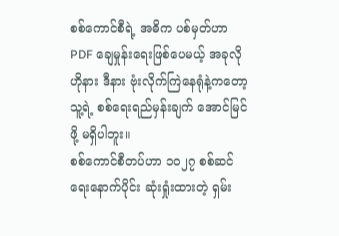စစ်ကောင်စီရဲ့ အဓိက ပစ်မှတ်ဟာ PDF ချေမှုန်းရေးဖြစ်ပေမယ့် အခုလို ဟိုနား ဒီနား ဗုံးလိုက်ကြဲနေရုံနဲ့ကတော့ သူ့ရဲ့ စစ်ရေးရည်မှန်းချက် အောင်မြင်ဖို့ မရှိပါဘူး။
စစ်ကောင်စီတပ်ဟာ ၁၀၂၇ စစ်ဆင်ရေးနောက်ပိုင်း ဆုံးရှုံးထားတဲ့ ရှမ်း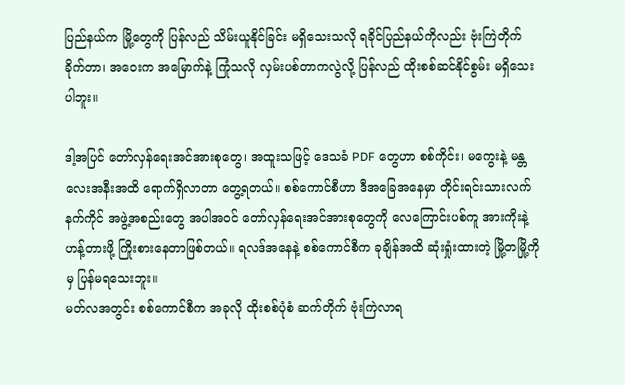ပြည်နယ်က မြို့တွေကို ပြန်လည် သိမ်းယူနိုင်ခြင်း မရှိသေးသလို ရခိုင်ပြည်နယ်ကိုလည်း ဗုံးကြဲတိုက်ခိုက်တာ၊ အဝေးက အမြောက်နဲ့ ကြုံသလို လှမ်းပစ်တာကလွဲလို့ ပြန်လည် ထိုးစစ်ဆင်နိုင်စွမ်း မရှိသေးပါဘူး။

ဒါ့အပြင် တော်လှန်ရေးအင်အားစုတွေ၊ အထူးသဖြင့် ဒေသခံ PDF တွေဟာ စစ်ကိုင်း၊ မကွေးနဲ့ မန္တလေးအနီးအထိ ရောက်ရှိလာတာ တွေ့ရတယ်။ စစ်ကောင်စီဟာ ဒီအခြေအနေမှာ တိုင်းရင်းသားလက်နက်ကိုင် အဖွဲ့အစည်းတွေ အပါအဝင် တော်လှန်ရေးအင်အားစုတွေကို လေကြောင်းပစ်ကူ အားကိုးနဲ့ ဟန့်တားဖို့ ကြိုးစားနေတာဖြစ်တယ်။ ရလဒ်အနေနဲ့ စစ်ကောင်စီက ခုချိန်အထိ ဆုံးရှုံးထားတဲ့ မြို့တမြို့ကိုမှ ပြန်မရသေးဘူး။
မတ်လအတွင်း စစ်ကောင်စီက အခုလို ထိုးစစ်ပုံစံ ဆက်တိုက် ဗုံးကြဲလာရ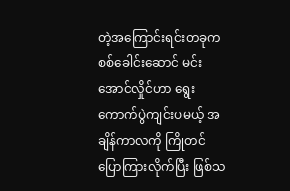တဲ့အကြောင်းရင်းတခုက စစ်ခေါင်းဆောင် မင်းအောင်လှိုင်ဟာ ရွေးကောက်ပွဲကျင်းပမယ့် အချိန်ကာလကို ကြိုတင်ပြောကြားလိုက်ပြီး ဖြစ်သ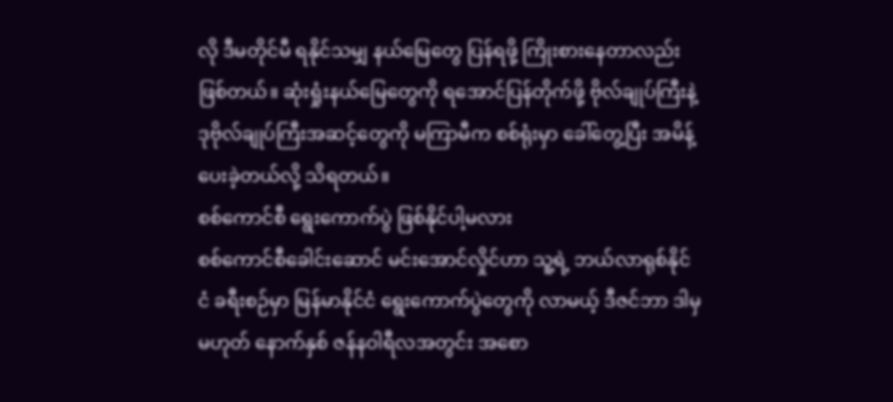လို ဒီမတိုင်မီ ရနိုင်သမျှ နယ်မြေတွေ ပြန်ရဖို့ ကြိုးစားနေတာလည်း ဖြစ်တယ်။ ဆုံးရှုံးနယ်မြေတွေကို ရအောင်ပြန်တိုက်ဖို့ ဗိုလ်ချုပ်ကြီးနဲ့ ဒုဗိုလ်ချုပ်ကြီးအဆင့်တွေကို မကြာမီက စစ်ရုံးမှာ ခေါ်တွေ့ပြီး အမိန့်ပေးခဲ့တယ်လို့ သိရတယ်။
စစ်ကောင်စီ ရွေးကောက်ပွဲ ဖြစ်နိုင်ပါ့မလား
စစ်ကောင်စီခေါင်းဆောင် မင်းအောင်လှိုင်ဟာ သူ့ရဲ့ ဘယ်လာရုစ်နိုင်ငံ ခရီးစဉ်မှာ မြန်မာနိုင်ငံ ရွေးကောက်ပွဲတွေကို လာမယ့် ဒီဇင်ဘာ ဒါမှမဟုတ် နောက်နှစ် ဇန်နဝါရီလအတွင်း အစော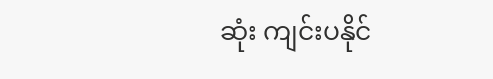ဆုံး ကျင်းပနိုင်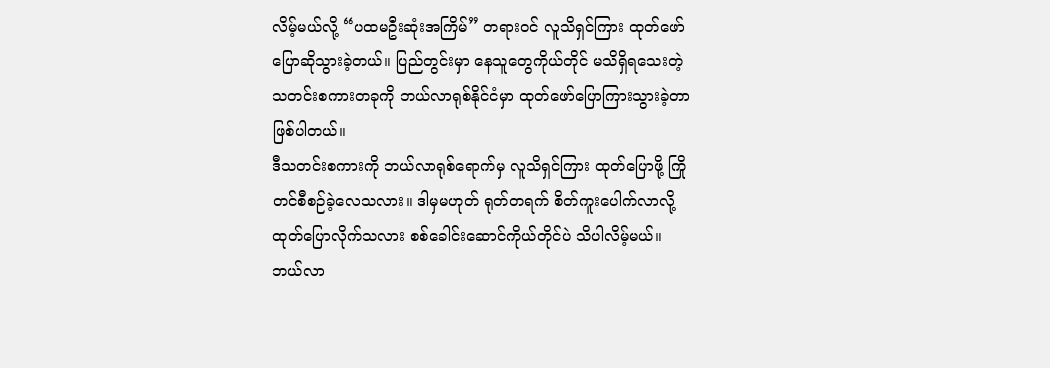လိမ့်မယ်လို့ “ပထမဦးဆုံးအကြိမ်” တရားဝင် လူသိရှင်ကြား ထုတ်ဖော်ပြောဆိုသွားခဲ့တယ်။ ပြည်တွင်းမှာ နေသူတွေကိုယ်တိုင် မသိရှိရသေးတဲ့ သတင်းစကားတခုကို ဘယ်လာရုစ်နိုင်ငံမှာ ထုတ်ဖော်ပြောကြားသွားခဲ့တာ ဖြစ်ပါတယ်။
ဒီသတင်းစကားကို ဘယ်လာရုစ်ရောက်မှ လူသိရှင်ကြား ထုတ်ပြောဖို့ ကြိုတင်စီစဉ်ခဲ့လေသလား။ ဒါမှမဟုတ် ရုတ်တရက် စိတ်ကူးပေါက်လာလို့ ထုတ်ပြောလိုက်သလား စစ်ခေါင်းဆောင်ကိုယ်တိုင်ပဲ သိပါလိမ့်မယ်။
ဘယ်လာ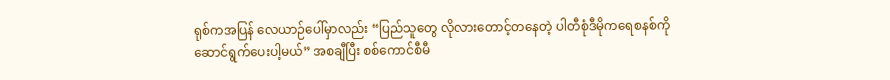ရုစ်ကအပြန် လေယာဉ်ပေါ်မှာလည်း “ပြည်သူတွေ လိုလားတောင့်တနေတဲ့ ပါတီစုံဒီမိုကရေစနစ်ကို ဆောင်ရွက်ပေးပါ့မယ်” အစချီပြီး စစ်ကောင်စီမီ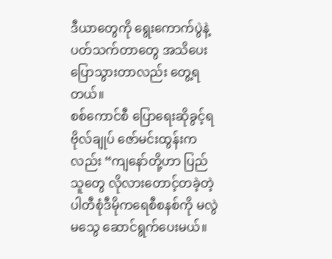ဒီယာတွေကို ရွေးကောက်ပွဲနဲ့ ပတ်သက်တာတွေ အသိပေး ပြောသွားတာလည်း တွေ့ရတယ်။
စစ်ကောင်စီ ပြောရေးဆိုခွင့်ရ ဗိုလ်ချုပ် ဇော်မင်းထွန်းကလည်း “ကျနော်တို့ဟာ ပြည်သူတွေ လိုလားတောင့်တခဲ့တဲ့ ပါတီစုံဒီမိုကရေစီစနစ်ကို မလွဲမသွေ ဆောင်ရွက်ပေးမယ်။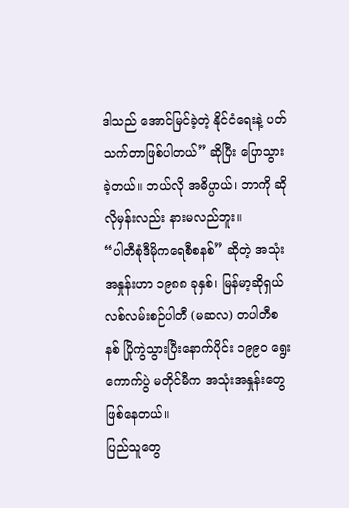ဒါသည် အောင်မြင်ခဲ့တဲ့ နိုင်ငံရေးနဲ့ ပတ်သက်တာဖြစ်ပါတယ်” ဆိုပြီး ပြောသွားခဲ့တယ်။ ဘယ်လို အဓိပ္ပာယ်၊ ဘာကို ဆိုလိုမှန်းလည်း နားမလည်ဘူး။
“ပါတီစုံဒီမိုကရေစီစနစ်” ဆိုတဲ့ အသုံးအနှုန်းဟာ ၁၉၈၈ ခုနှစ်၊ မြန်မာ့ဆိုရှယ်လစ်လမ်းစဉ်ပါတီ (မဆလ) တပါတီစနစ် ပြိုကွဲသွားပြီးနောက်ပိုင်း ၁၉၉၀ ရွေးကောက်ပွဲ မတိုင်မီက အသုံးအနှုန်းတွေ ဖြစ်နေတယ်။
ပြည်သူတွေ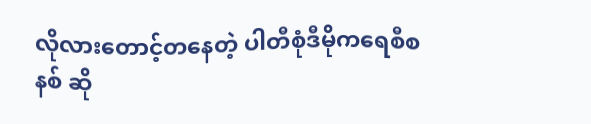လိုလားတောင့်တနေတဲ့ ပါတီစုံဒီမိုကရေစီစနစ် ဆို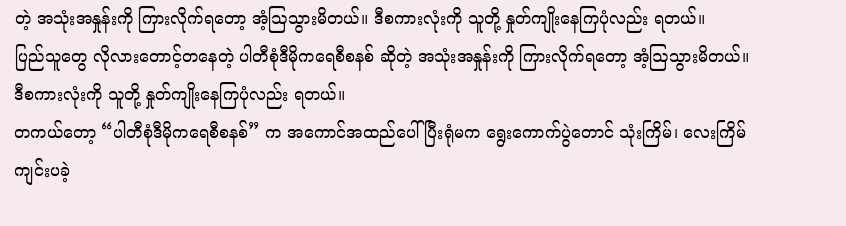တဲ့ အသုံးအနှုန်းကို ကြားလိုက်ရတော့ အံ့ဩသွားမိတယ်။ ဒီစကားလုံးကို သူတို့ နှုတ်ကျိုးနေကြပုံလည်း ရတယ်။
ပြည်သူတွေ လိုလားတောင့်တနေတဲ့ ပါတီစုံဒီမိုကရေစီစနစ် ဆိုတဲ့ အသုံးအနှုန်းကို ကြားလိုက်ရတော့ အံ့ဩသွားမိတယ်။ ဒီစကားလုံးကို သူတို့ နှုတ်ကျိုးနေကြပုံလည်း ရတယ်။
တကယ်တော့ “ပါတီစုံဒီမိုကရေစီစနစ်” က အကောင်အထည်ပေါ်ပြီးရုံမက ရွေးကောက်ပွဲတောင် သုံးကြိမ်၊ လေးကြိမ် ကျင်းပခဲ့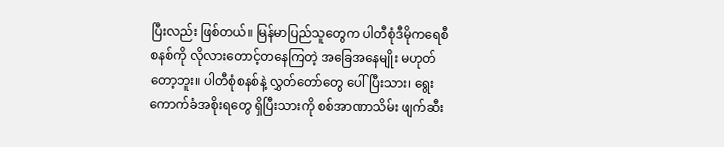ပြီးလည်း ဖြစ်တယ်။ မြန်မာပြည်သူတွေက ပါတီစုံဒီမိုကရေစီစနစ်ကို လိုလားတောင့်တနေကြတဲ့ အခြေအနေမျိုး မဟုတ်တော့ဘူး။ ပါတီစုံစနစ်နဲ့ လွှတ်တော်တွေ ပေါ်ပြီးသား၊ ရွေးကောက်ခံအစိုးရတွေ ရှိပြီးသားကို စစ်အာဏာသိမ်း ဖျက်ဆီး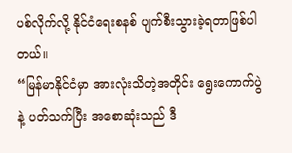ပစ်လိုက်လို့ နိုင်ငံရေးစနစ် ပျက်စီးသွားခဲ့ရတာဖြစ်ပါတယ်။
“မြန်မာနိုင်ငံမှာ အားလုံးသိတဲ့အတိုင်း ရွေးကောက်ပွဲနဲ့ ပတ်သက်ပြီး အစောဆုံးသည် ဒီ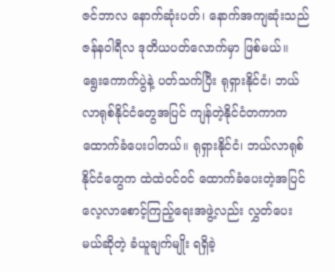ဇင်ဘာလ နောက်ဆုံးပတ်၊ နောက်အကျဆုံးသည် ဇန်နဝါရီလ ဒုတိယပတ်လောက်မှာ ဖြစ်မယ်။ ရွေးကောက်ပွဲနဲ့ ပတ်သက်ပြီး ရုရှားနိုင်ငံ၊ ဘယ်လာရုစ်နိုင်ငံတွေအပြင် ကျန်တဲ့နိုင်ငံတကာက ထောက်ခံပေးပါတယ်။ ရုရှားနိုင်ငံ၊ ဘယ်လာရုစ်နိုင်ငံတွေက ထဲထဲဝင်ဝင် ထောက်ခံပေးတဲ့အပြင် လေ့လာစောင့်ကြည့်ရေးအဖွဲ့လည်း လွှတ်ပေးမယ်ဆိုတဲ့ ခံယူချက်မျိုး ရရှိခဲ့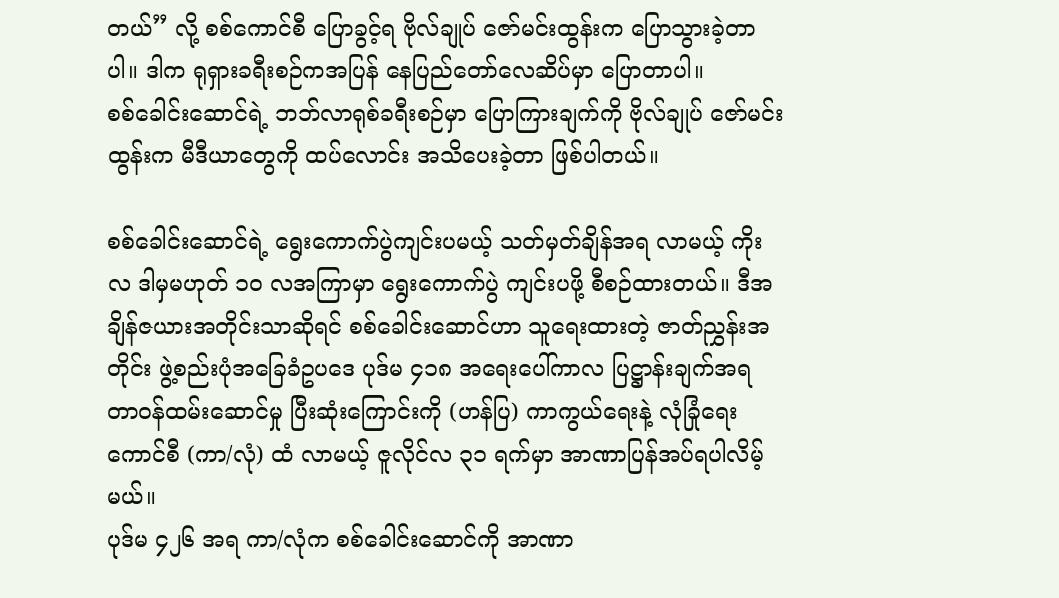တယ်” လို့ စစ်ကောင်စီ ပြောခွင့်ရ ဗိုလ်ချုပ် ဇော်မင်းထွန်းက ပြောသွားခဲ့တာပါ။ ဒါက ရုရှားခရီးစဉ်ကအပြန် နေပြည်တော်လေဆိပ်မှာ ပြောတာပါ။
စစ်ခေါင်းဆောင်ရဲ့ ဘဘ်လာရုစ်ခရီးစဉ်မှာ ပြောကြားချက်ကို ဗိုလ်ချုပ် ဇော်မင်းထွန်းက မီဒီယာတွေကို ထပ်လောင်း အသိပေးခဲ့တာ ဖြစ်ပါတယ်။

စစ်ခေါင်းဆောင်ရဲ့ ရွေးကောက်ပွဲကျင်းပမယ့် သတ်မှတ်ချိန်အရ လာမယ့် ကိုးလ ဒါမှမဟုတ် ၁၀ လအကြာမှာ ရွေးကောက်ပွဲ ကျင်းပဖို့ စီစဉ်ထားတယ်။ ဒီအချိန်ဇယားအတိုင်းသာဆိုရင် စစ်ခေါင်းဆောင်ဟာ သူရေးထားတဲ့ ဇာတ်ညွှန်းအတိုင်း ဖွဲ့စည်းပုံအခြေခံဥပဒေ ပုဒ်မ ၄၁၈ အရေးပေါ်ကာလ ပြဋ္ဌာန်းချက်အရ တာဝန်ထမ်းဆောင်မှု ပြီးဆုံးကြောင်းကို (ဟန်ပြ) ကာကွယ်ရေးနဲ့ လုံခြုံရေးကောင်စီ (ကာ/လုံ) ထံ လာမယ့် ဇူလိုင်လ ၃၁ ရက်မှာ အာဏာပြန်အပ်ရပါလိမ့်မယ်။
ပုဒ်မ ၄၂၆ အရ ကာ/လုံက စစ်ခေါင်းဆောင်ကို အာဏာ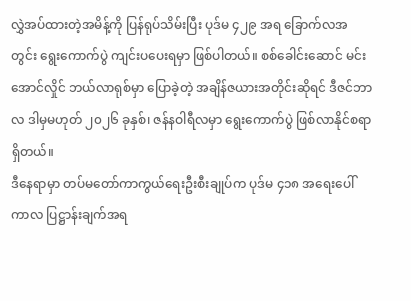လွှဲအပ်ထားတဲ့အမိန့်ကို ပြန်ရုပ်သိမ်းပြီး ပုဒ်မ ၄၂၉ အရ ခြောက်လအတွင်း ရွေးကောက်ပွဲ ကျင်းပပေးရမှာ ဖြစ်ပါတယ်။ စစ်ခေါင်းဆောင် မင်းအောင်လှိုင် ဘယ်လာရုစ်မှာ ပြောခဲ့တဲ့ အချိန်ဇယားအတိုင်းဆိုရင် ဒီဇင်ဘာလ ဒါမှမဟုတ် ၂၀၂၆ ခုနှစ်၊ ဇန်နဝါရီလမှာ ရွေးကောက်ပွဲ ဖြစ်လာနိုင်စရာ ရှိတယ်။
ဒီနေရာမှာ တပ်မတော်ကာကွယ်ရေးဦးစီးချုပ်က ပုဒ်မ ၄၁၈ အရေးပေါ်ကာလ ပြဋ္ဌာန်းချက်အရ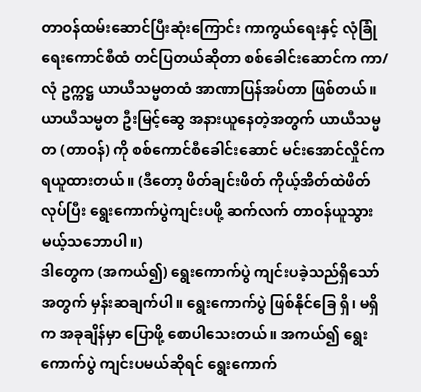တာဝန်ထမ်းဆောင်ပြီးဆုံးကြောင်း ကာကွယ်ရေးနှင့် လုံခြုံရေးကောင်စီထံ တင်ပြတယ်ဆိုတာ စစ်ခေါင်းဆောင်က ကာ/လုံ ဥက္ကဋ္ဌ ယာယီသမ္မတထံ အာဏာပြန်အပ်တာ ဖြစ်တယ်။
ယာယီသမ္မတ ဦးမြင့်ဆွေ အနားယူနေတဲ့အတွက် ယာယီသမ္မတ (တာဝန်) ကို စစ်ကောင်စီခေါင်းဆောင် မင်းအောင်လှိုင်က ရယူထားတယ်။ (ဒီတော့ ဖိတ်ချင်းဖိတ် ကိုယ့်အိတ်ထဲဖိတ်လုပ်ပြီး ရွေးကောက်ပွဲကျင်းပဖို့ ဆက်လက် တာဝန်ယူသွားမယ့်သဘောပါ။)
ဒါတွေက (အကယ်၍) ရွေးကောက်ပွဲ ကျင်းပခဲ့သည်ရှိသော်အတွက် မှန်းဆချက်ပါ။ ရွေးကောက်ပွဲ ဖြစ်နိုင်ခြေ ရှိ၊ မရှိက အခုချိန်မှာ ပြောဖို့ စောပါသေးတယ်။ အကယ်၍ ရွေးကောက်ပွဲ ကျင်းပမယ်ဆိုရင် ရွေးကောက်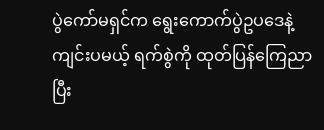ပွဲကော်မရှင်က ရွေးကောက်ပွဲဥပဒေနဲ့ ကျင်းပမယ့် ရက်စွဲကို ထုတ်ပြန်ကြေညာပြီး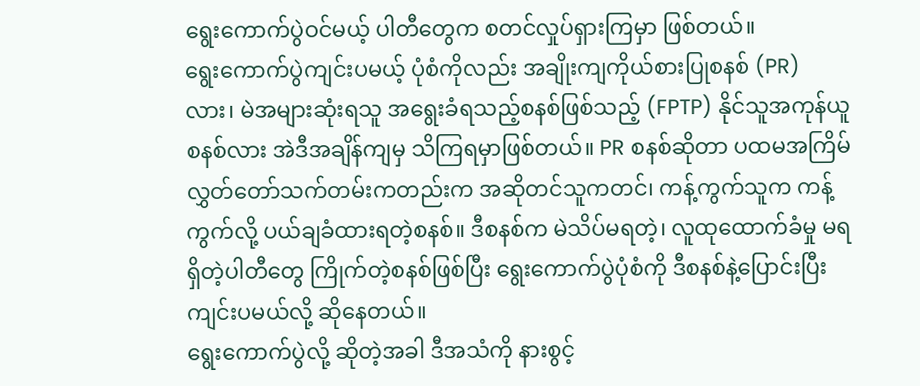ရွေးကောက်ပွဲဝင်မယ့် ပါတီတွေက စတင်လှုပ်ရှားကြမှာ ဖြစ်တယ်။
ရွေးကောက်ပွဲကျင်းပမယ့် ပုံစံကိုလည်း အချိုးကျကိုယ်စားပြုစနစ် (PR) လား၊ မဲအများဆုံးရသူ အရွေးခံရသည့်စနစ်ဖြစ်သည့် (FPTP) နိုင်သူအကုန်ယူစနစ်လား အဲဒီအချိန်ကျမှ သိကြရမှာဖြစ်တယ်။ PR စနစ်ဆိုတာ ပထမအကြိမ် လွှတ်တော်သက်တမ်းကတည်းက အဆိုတင်သူကတင်၊ ကန့်ကွက်သူက ကန့်ကွက်လို့ ပယ်ချခံထားရတဲ့စနစ်။ ဒီစနစ်က မဲသိပ်မရတဲ့၊ လူထုထောက်ခံမှု မရရှိတဲ့ပါတီတွေ ကြိုက်တဲ့စနစ်ဖြစ်ပြီး ရွေးကောက်ပွဲပုံစံကို ဒီစနစ်နဲ့ပြောင်းပြီး ကျင်းပမယ်လို့ ဆိုနေတယ်။
ရွေးကောက်ပွဲလို့ ဆိုတဲ့အခါ ဒီအသံကို နားစွင့်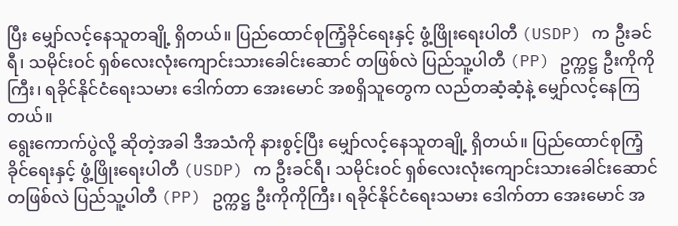ပြီး မျှော်လင့်နေသူတချို့ ရှိတယ်။ ပြည်ထောင်စုကြံ့ခိုင်ရေးနှင့် ဖွံ့ဖြိုးရေးပါတီ (USDP) က ဦးခင်ရီ၊ သမိုင်းဝင် ရှစ်လေးလုံးကျောင်းသားခေါင်းဆောင် တဖြစ်လဲ ပြည်သူ့ပါတီ (PP) ဥက္ကဋ္ဌ ဦးကိုကိုကြီး၊ ရခိုင်နိုင်ငံရေးသမား ဒေါက်တာ အေးမောင် အစရှိသူတွေက လည်တဆံ့ဆံ့နဲ့ မျှော်လင့်နေကြတယ်။
ရွေးကောက်ပွဲလို့ ဆိုတဲ့အခါ ဒီအသံကို နားစွင့်ပြီး မျှော်လင့်နေသူတချို့ ရှိတယ်။ ပြည်ထောင်စုကြံ့ခိုင်ရေးနှင့် ဖွံ့ဖြိုးရေးပါတီ (USDP) က ဦးခင်ရီ၊ သမိုင်းဝင် ရှစ်လေးလုံးကျောင်းသားခေါင်းဆောင် တဖြစ်လဲ ပြည်သူ့ပါတီ (PP) ဥက္ကဋ္ဌ ဦးကိုကိုကြီး၊ ရခိုင်နိုင်ငံရေးသမား ဒေါက်တာ အေးမောင် အ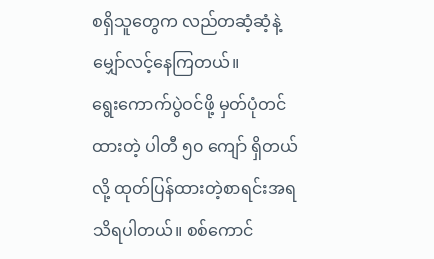စရှိသူတွေက လည်တဆံ့ဆံ့နဲ့ မျှော်လင့်နေကြတယ်။
ရွေးကောက်ပွဲဝင်ဖို့ မှတ်ပုံတင်ထားတဲ့ ပါတီ ၅၀ ကျော် ရှိတယ်လို့ ထုတ်ပြန်ထားတဲ့စာရင်းအရ သိရပါတယ်။ စစ်ကောင်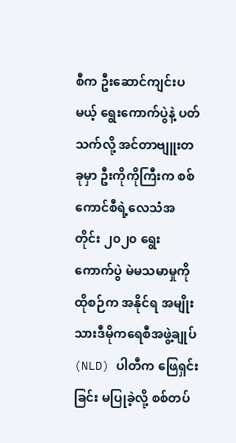စီက ဦးဆောင်ကျင်းပမယ့် ရွေးကောက်ပွဲနဲ့ ပတ်သက်လို့ အင်တာဗျူးတခုမှာ ဦးကိုကိုကြီးက စစ်ကောင်စီရဲ့လေသံအတိုင်း ၂၀၂၀ ရွေးကောက်ပွဲ မဲမသမာမှုကို ထိုစဉ်က အနိုင်ရ အမျိုးသားဒီမိုကရေစီအဖွဲ့ချုပ် (NLD) ပါတီက ဖြေရှင်းခြင်း မပြုခဲ့လို့ စစ်တပ်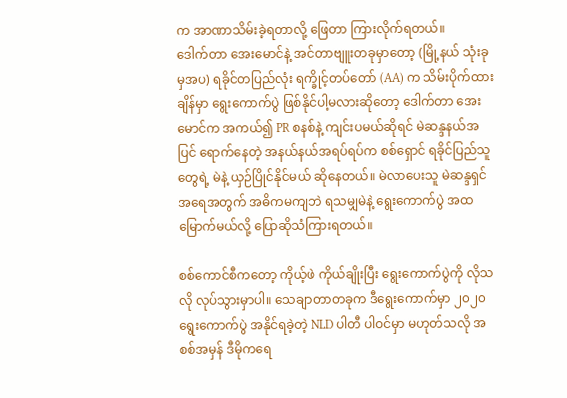က အာဏာသိမ်းခဲ့ရတာလို့ ဖြေတာ ကြားလိုက်ရတယ်။
ဒေါက်တာ အေးမောင်နဲ့ အင်တာဗျူးတခုမှာတော့ (မြို့နယ် သုံးခုမှအပ) ရခိုင်တပြည်လုံး ရက္ခိုင့်တပ်တော် (AA) က သိမ်းပိုက်ထားချိန်မှာ ရွေးကောက်ပွဲ ဖြစ်နိုင်ပါ့မလားဆိုတော့ ဒေါက်တာ အေးမောင်က အကယ်၍ PR စနစ်နဲ့ ကျင်းပမယ်ဆိုရင် မဲဆန္ဒနယ်အပြင် ရောက်နေတဲ့ အနယ်နယ်အရပ်ရပ်က စစ်ရှောင် ရခိုင်ပြည်သူတွေရဲ့ မဲနဲ့ ယှဉ်ပြိုင်နိုင်မယ် ဆိုနေတယ်။ မဲလာပေးသူ မဲဆန္ဒရှင်အရေအတွက် အဓိကမကျဘဲ ရသမျှမဲနဲ့ ရွေးကောက်ပွဲ အထမြောက်မယ်လို့ ပြောဆိုသံကြားရတယ်။

စစ်ကောင်စီကတော့ ကိုယ့်ဖဲ ကိုယ်ချိုးပြီး ရွေးကောက်ပွဲကို လိုသလို လုပ်သွားမှာပါ။ သေချာတာတခုက ဒီရွေးကောက်မှာ ၂၀၂၀ ရွေးကောက်ပွဲ အနိုင်ရခဲ့တဲ့ NLD ပါတီ ပါဝင်မှာ မဟုတ်သလို အစစ်အမှန် ဒီမိုကရေ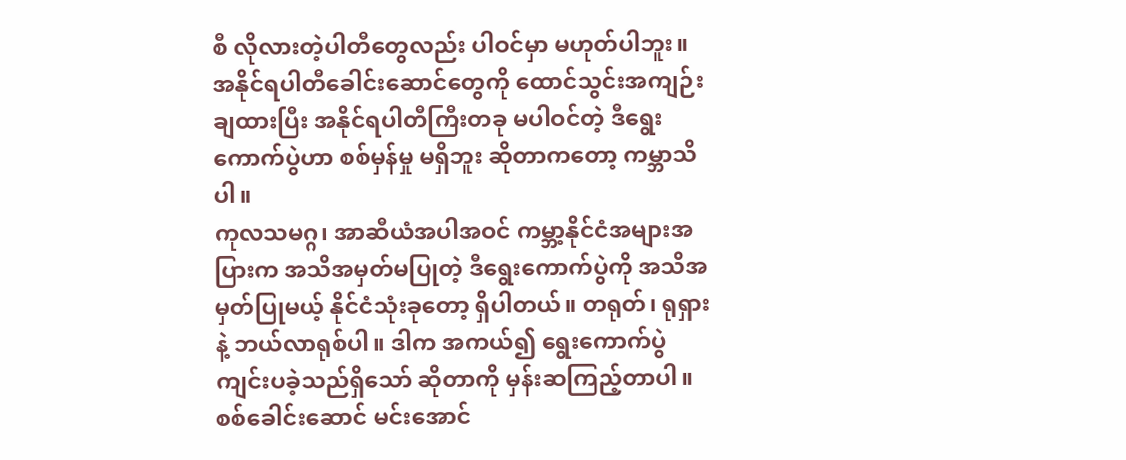စီ လိုလားတဲ့ပါတီတွေလည်း ပါဝင်မှာ မဟုတ်ပါဘူး။ အနိုင်ရပါတီခေါင်းဆောင်တွေကို ထောင်သွင်းအကျဉ်းချထားပြီး အနိုင်ရပါတီကြီးတခု မပါဝင်တဲ့ ဒီရွေးကောက်ပွဲဟာ စစ်မှန်မှု မရှိဘူး ဆိုတာကတော့ ကမ္ဘာသိပါ။
ကုလသမဂ္ဂ၊ အာဆီယံအပါအဝင် ကမ္ဘာ့နိုင်ငံအများအပြားက အသိအမှတ်မပြုတဲ့ ဒီရွေးကောက်ပွဲကို အသိအမှတ်ပြုမယ့် နိုင်ငံသုံးခုတော့ ရှိပါတယ်။ တရုတ်၊ ရုရှား နဲ့ ဘယ်လာရုစ်ပါ။ ဒါက အကယ်၍ ရွေးကောက်ပွဲ ကျင်းပခဲ့သည်ရှိသော် ဆိုတာကို မှန်းဆကြည့်တာပါ။
စစ်ခေါင်းဆောင် မင်းအောင်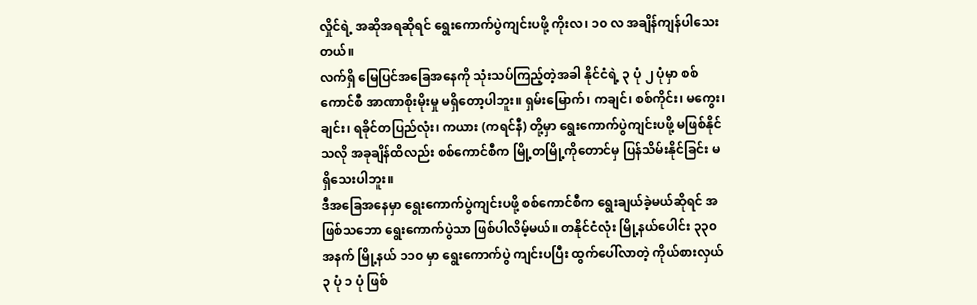လှိုင်ရဲ့ အဆိုအရဆိုရင် ရွေးကောက်ပွဲကျင်းပဖို့ ကိုးလ၊ ၁၀ လ အချိန်ကျန်ပါသေးတယ်။
လက်ရှိ မြေပြင်အခြေအနေကို သုံးသပ်ကြည့်တဲ့အခါ နိုင်ငံရဲ့ ၃ ပုံ ၂ ပုံမှာ စစ်ကောင်စီ အာဏာစိုးမိုးမှု မရှိတော့ပါဘူး။ ရှမ်းမြောက်၊ ကချင်၊ စစ်ကိုင်း၊ မကွေး၊ ချင်း၊ ရခိုင်တပြည်လုံး၊ ကယား (ကရင်နီ) တို့မှာ ရွေးကောက်ပွဲကျင်းပဖို့ မဖြစ်နိုင်သလို အခုချိန်ထိလည်း စစ်ကောင်စီက မြို့တမြို့ကိုတောင်မှ ပြန်သိမ်းနိုင်ခြင်း မရှိသေးပါဘူး။
ဒီအခြေအနေမှာ ရွေးကောက်ပွဲကျင်းပဖို့ စစ်ကောင်စီက ရွေးချယ်ခဲ့မယ်ဆိုရင် အဖြစ်သဘော ရွေးကောက်ပွဲသာ ဖြစ်ပါလိမ့်မယ်။ တနိုင်ငံလုံး မြို့နယ်ပေါင်း ၃၃၀ အနက် မြို့နယ် ၁၁၀ မှာ ရွေးကောက်ပွဲ ကျင်းပပြီး ထွက်ပေါ်လာတဲ့ ကိုယ်စားလှယ် ၃ ပုံ ၁ ပုံ ဖြစ်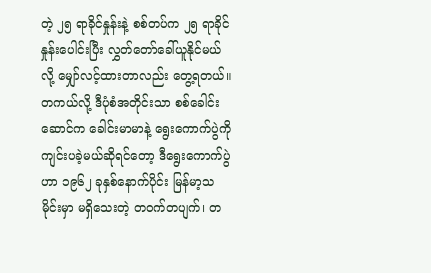တဲ့ ၂၅ ရာခိုင်နှုန်းနဲ့ စစ်တပ်က ၂၅ ရာခိုင်နှုန်းပေါင်းပြီး လွှတ်တော်ခေါ်ယူနိုင်မယ်လို့ မျှော်လင့်ထားတာလည်း တွေ့ရတယ်။
တကယ်လို့ ဒီပုံစံအတိုင်းသာ စစ်ခေါင်းဆောင်က ခေါင်းမာမာနဲ့ ရွေးကောက်ပွဲကို ကျင်းပခဲ့မယ်ဆိုရင်တော့ ဒီရွေးကောက်ပွဲဟာ ၁၉၆၂ ခုနှစ်နောက်ပိုင်း မြန်မာ့သမိုင်းမှာ မရှိသေးတဲ့ တဝက်တပျက်၊ တ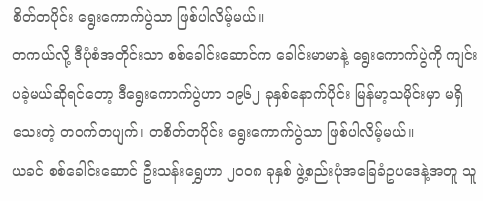စိတ်တပိုင်း ရွေးကောက်ပွဲသာ ဖြစ်ပါလိမ့်မယ်။
တကယ်လို့ ဒီပုံစံအတိုင်းသာ စစ်ခေါင်းဆောင်က ခေါင်းမာမာနဲ့ ရွေးကောက်ပွဲကို ကျင်းပခဲ့မယ်ဆိုရင်တော့ ဒီရွေးကောက်ပွဲဟာ ၁၉၆၂ ခုနှစ်နောက်ပိုင်း မြန်မာ့သမိုင်းမှာ မရှိသေးတဲ့ တဝက်တပျက်၊ တစိတ်တပိုင်း ရွေးကောက်ပွဲသာ ဖြစ်ပါလိမ့်မယ်။
ယခင် စစ်ခေါင်းဆောင် ဦးသန်းရွှေဟာ ၂၀၀၈ ခုနှစ် ဖွဲ့စည်းပုံအခြေခံဥပဒေနဲ့အတူ သူ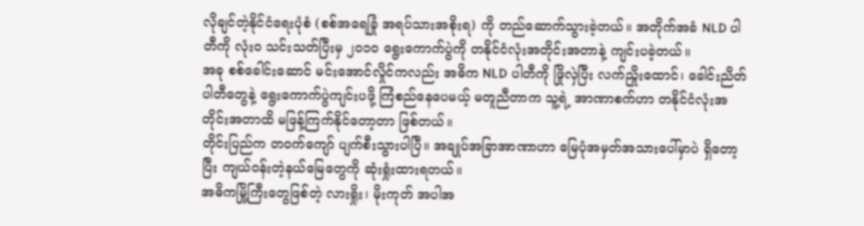လိုချင်တဲ့နိုင်ငံရေးပုံစံ (စစ်အရေခြုံ အရပ်သားအစိုးရ) ကို တည်ဆောက်သွားခဲ့တယ်။ အတိုက်အခံ NLD ပါတီကို လုံးဝ သင်းသတ်ပြီးမှ ၂၀၁၀ ရွေးကောက်ပွဲကို တနိုင်ငံလုံးအတိုင်းအတာနဲ့ ကျင်းပခဲ့တယ်။
အခု စစ်ခေါင်းဆောင် မင်းအောင်လှိုင်ကလည်း အဓိက NLD ပါတီကို ဖြိုလှဲပြီး လက်ညှိုးထောင်၊ ခေါင်းညိတ်ပါတီတွေနဲ့ ရွေးကောက်ပွဲကျင်းပဖို့ ကြံစည်နေပေမယ့် မတူညီတာက သူ့ရဲ့ အာဏာစက်ဟာ တနိုင်ငံလုံးအတိုင်းအတာထိ မဖြန့်ကြက်နိုင်တော့တာ ဖြစ်တယ်။
တိုင်းပြည်က တဝက်ကျော် ပျက်စီးသွားပါပြီ။ အချုပ်အခြာအာဏာဟာ မြေပုံအမှတ်အသားပေါ်မှာပဲ ရှိတော့ပြီး ကျယ်ဝန်းတဲ့နယ်မြေတွေကို ဆုံးရှုံးထားရတယ်။
အဓိကမြို့ကြီးတွေဖြစ်တဲ့ လားရှိုး၊ မိုးကုတ် အပါအ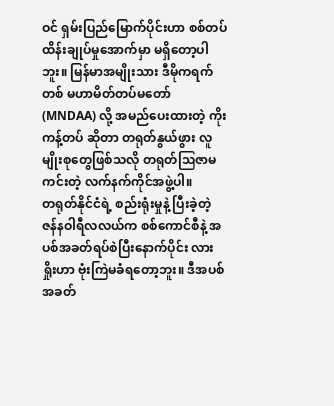ဝင် ရှမ်းပြည်မြောက်ပိုင်းဟာ စစ်တပ်ထိန်းချုပ်မှုအောက်မှာ မရှိတော့ပါဘူး။ မြန်မာအမျိုးသား ဒီမိုကရက်တစ် မဟာမိတ်တပ်မတော် (MNDAA) လို့ အမည်ပေးထားတဲ့ ကိုးကန့်တပ် ဆိုတာ တရုတ်နွယ်ဖွား လူမျိုးစုတွေဖြစ်သလို တရုတ်ဩဇာမကင်းတဲ့ လက်နက်ကိုင်အဖွဲ့ပါ။
တရုတ်နိုင်ငံရဲ့ စည်းရုံးမှုနဲ့ ပြီးခဲ့တဲ့ ဇန်နဝါရီလလယ်က စစ်ကောင်စီနဲ့ အပစ်အခတ်ရပ်စဲပြီးနောက်ပိုင်း လားရှိုးဟာ ဗုံးကြဲမခံရတော့ဘူး။ ဒီအပစ်အခတ်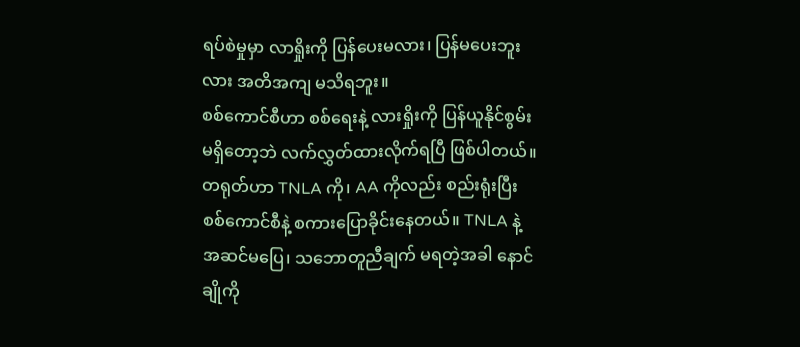ရပ်စဲမှုမှာ လာရှိုးကို ပြန်ပေးမလား၊ ပြန်မပေးဘူးလား အတိအကျ မသိရဘူး။
စစ်ကောင်စီဟာ စစ်ရေးနဲ့ လားရှိုးကို ပြန်ယူနိုင်စွမ်း မရှိတော့ဘဲ လက်လွှတ်ထားလိုက်ရပြီ ဖြစ်ပါတယ်။ တရုတ်ဟာ TNLA ကို၊ AA ကိုလည်း စည်းရုံးပြီး စစ်ကောင်စီနဲ့ စကားပြောခိုင်းနေတယ်။ TNLA နဲ့ အဆင်မပြေ၊ သဘောတူညီချက် မရတဲ့အခါ နောင်ချိုကို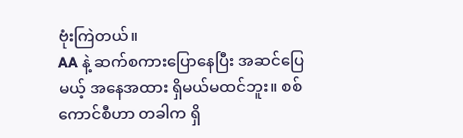ဗုံးကြဲတယ်။
AA နဲ့ ဆက်စကားပြောနေပြီး အဆင်ပြေမယ့် အနေအထား ရှိမယ်မထင်ဘူး။ စစ်ကောင်စီဟာ တခါက ရှိ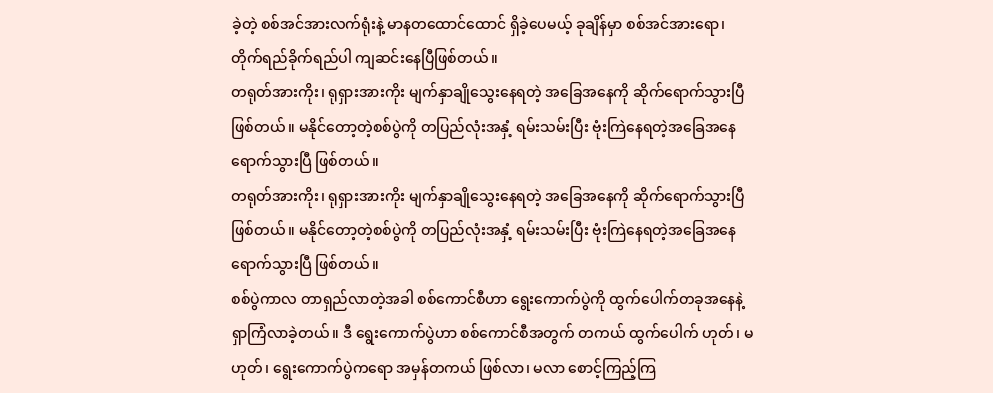ခဲ့တဲ့ စစ်အင်အားလက်ရုံးနဲ့ မာနတထောင်ထောင် ရှိခဲ့ပေမယ့် ခုချိန်မှာ စစ်အင်အားရော၊ တိုက်ရည်ခိုက်ရည်ပါ ကျဆင်းနေပြီဖြစ်တယ်။
တရုတ်အားကိုး၊ ရုရှားအားကိုး မျက်နှာချိုသွေးနေရတဲ့ အခြေအနေကို ဆိုက်ရောက်သွားပြီ ဖြစ်တယ်။ မနိုင်တော့တဲ့စစ်ပွဲကို တပြည်လုံးအနှံ့ ရမ်းသမ်းပြီး ဗုံးကြဲနေရတဲ့အခြေအနေ ရောက်သွားပြီ ဖြစ်တယ်။
တရုတ်အားကိုး၊ ရုရှားအားကိုး မျက်နှာချိုသွေးနေရတဲ့ အခြေအနေကို ဆိုက်ရောက်သွားပြီ ဖြစ်တယ်။ မနိုင်တော့တဲ့စစ်ပွဲကို တပြည်လုံးအနှံ့ ရမ်းသမ်းပြီး ဗုံးကြဲနေရတဲ့အခြေအနေ ရောက်သွားပြီ ဖြစ်တယ်။
စစ်ပွဲကာလ တာရှည်လာတဲ့အခါ စစ်ကောင်စီဟာ ရွေးကောက်ပွဲကို ထွက်ပေါက်တခုအနေနဲ့ ရှာကြံလာခဲ့တယ်။ ဒီ ရွေးကောက်ပွဲဟာ စစ်ကောင်စီအတွက် တကယ် ထွက်ပေါက် ဟုတ်၊ မဟုတ်၊ ရွေးကောက်ပွဲကရော အမှန်တကယ် ဖြစ်လာ၊ မလာ စောင့်ကြည့်ကြ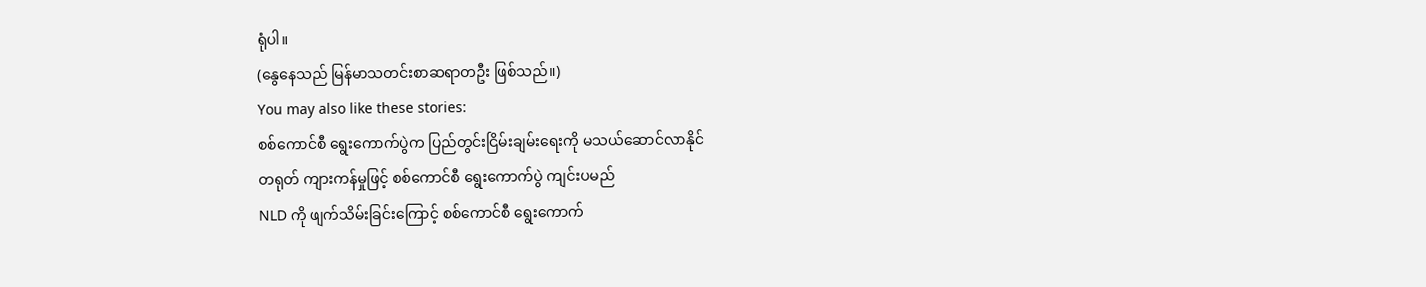ရုံပါ။
(နွေနေသည် မြန်မာသတင်းစာဆရာတဦး ဖြစ်သည်။)
You may also like these stories:
စစ်ကောင်စီ ရွေးကောက်ပွဲက ပြည်တွင်းငြိမ်းချမ်းရေးကို မသယ်ဆောင်လာနိုင်
တရုတ် ကျားကန်မှုဖြင့် စစ်ကောင်စီ ရွေးကောက်ပွဲ ကျင်းပမည်
NLD ကို ဖျက်သိမ်းခြင်းကြောင့် စစ်ကောင်စီ ရွေးကောက်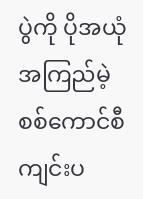ပွဲကို ပိုအယုံအကြည်မဲ့
စစ်ကောင်စီ ကျင်းပ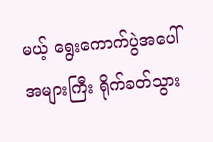မယ့် ရွေးကောက်ပွဲအပေါ် အများကြီး ရိုက်ခတ်သွား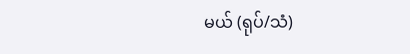မယ် (ရုပ်/သံ)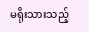မရိုးသားသည့်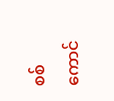စစ်ကောင်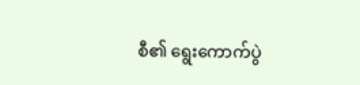စီ၏ ရွေးကောက်ပွဲ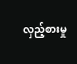လှည့်စားမှု